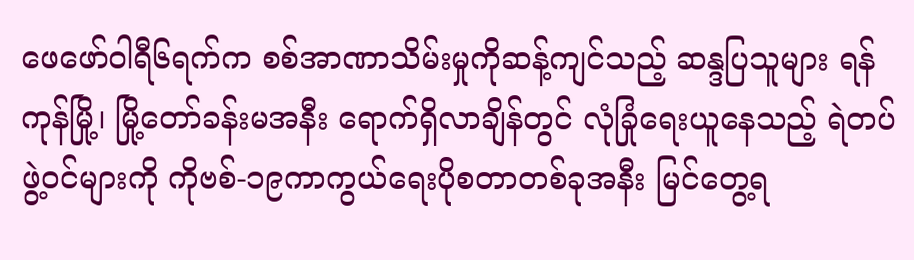ဖေဖော်ဝါရီ၆ရက်က စစ်အာဏာသိမ်းမှုကိုဆန့်ကျင်သည့် ဆန္ဒပြသူများ ရန်ကုန်မြို့၊ မြို့တော်ခန်းမအနီး ရောက်ရှိလာချိန်တွင် လုံခြုံရေးယူနေသည့် ရဲတပ်ဖွဲ့ဝင်များကို ကိုဗစ်-၁၉ကာကွယ်ရေးပိုစတာတစ်ခုအနီး မြင်တွေ့ရ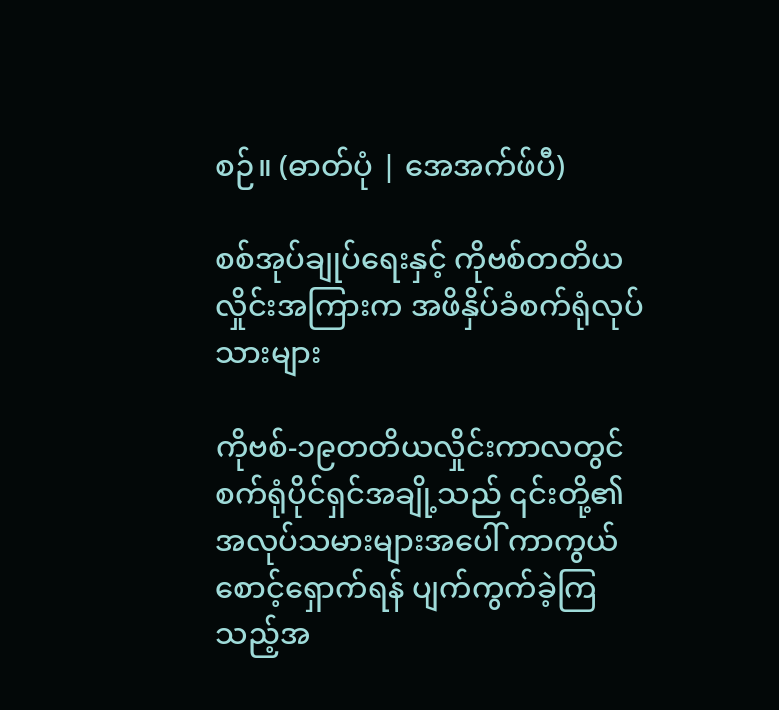စဉ်။ (ဓာတ်ပုံ | အေအက်ဖ်ပီ)

စစ်အုပ်ချုပ်ရေးနှင့် ကိုဗစ်တတိယလှိုင်းအကြားက အဖိနှိပ်ခံစက်ရုံလုပ်သားများ

ကိုဗစ်-၁၉တတိယလှိုင်းကာလတွင် စက်ရုံပိုင်ရှင်အချို့သည် ၎င်းတို့၏အလုပ်သမားများအပေါ် ကာကွယ်စောင့်ရှောက်ရန် ပျက်ကွက်ခဲ့ကြသည့်အ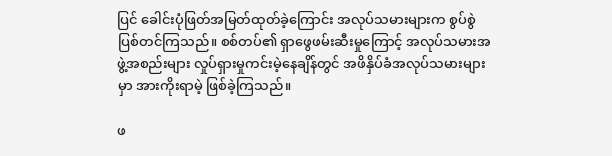ပြင် ခေါင်းပုံဖြတ်အမြတ်ထုတ်ခဲ့ကြောင်း အလုပ်သမားများက စွပ်စွဲပြစ်တင်ကြသည်။ စစ်တပ်၏ ရှာဖွေဖမ်းဆီးမှုကြောင့် အလုပ်သမားအဖွဲ့အစည်းများ လှုပ်ရှားမှုကင်းမဲ့နေချိန်တွင် အဖိနှိပ်ခံအလုပ်သမားများမှာ အားကိုးရာမဲ့ ဖြစ်ခဲ့ကြသည်။

ဖ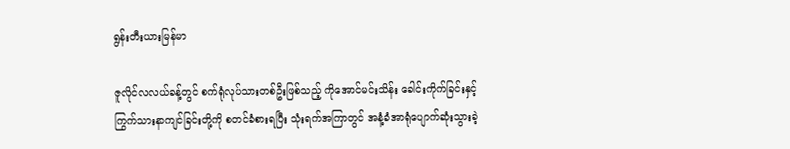ရွန်းတီးယားမြန်မာ

ဇူလိုင်လလယ်ခန့်တွင် စက်ရုံလုပ်သားတစ်ဦးဖြစ်သည့် ကိုအောင်မင်းသိန်း ခေါင်းကိုက်ခြင်းနှင့် ကြွက်သားနာကျင်ခြင်းတို့ကို စတင်ခံစားရပြီး သုံးရက်အကြာတွင် အနံ့ခံအာရုံပျောက်ဆုံးသွားခဲ့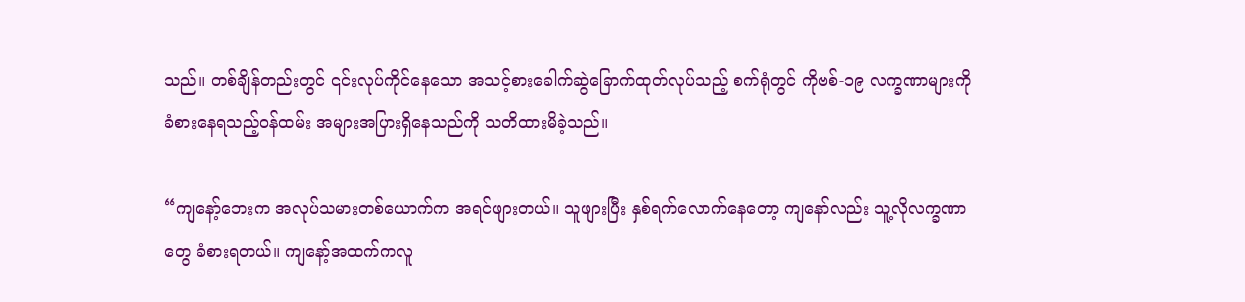သည်။ တစ်ချိန်တည်းတွင် ၎င်းလုပ်ကိုင်နေသော အသင့်စားခေါက်ဆွဲခြောက်ထုတ်လုပ်သည့် စက်ရုံတွင် ကိုဗစ်-၁၉ လက္ခဏာများကို ခံစားနေရသည့်ဝန်ထမ်း အများအပြားရှိနေသည်ကို သတိထားမိခဲ့သည်။

“ကျနော့်ဘေးက အလုပ်သမားတစ်ယောက်က အရင်ဖျားတယ်။ သူဖျားပြီး နှစ်ရက်လောက်နေတော့ ကျနော်လည်း သူ့လိုလက္ခဏာတွေ ခံစားရတယ်။ ကျနော့်အထက်ကလူ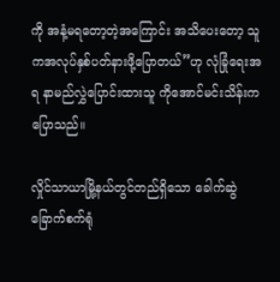ကို အနံ့မရတော့တဲ့အကြောင်း အသိပေးတော့ သူကအလုပ်နှစ်ပတ်နားဖို့ပြောတယ်”ဟု လုံခြုံရေးအရ နာမည်လွှဲပြောင်းထားသူ ကိုအောင်မင်းသိန်းက ပြောသည်။

လှိုင်သာယာမြို့နယ်တွင်တည်ရှိသော ခေါက်ဆွဲခြောက်စက်ရုံ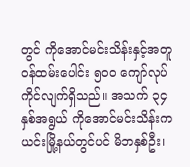တွင် ကိုအောင်မင်းသိန်းနှင့်အတူ ဝန်ထမ်းပေါင်း ၅၀၀ ကျော်လုပ်ကိုင်လျက်ရှိသည်။ အသက် ၃၄ နှစ်အရွယ် ကိုအောင်မင်းသိန်းက ယင်းမြို့နယ်တွင်ပင် မိဘနှစ်ဦး၊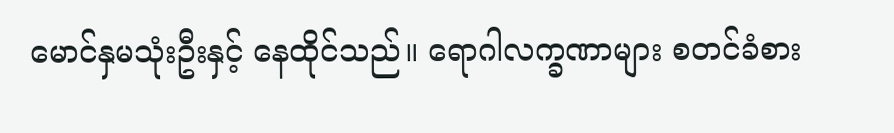မောင်နှမသုံးဦးနှင့် နေထိုင်သည်။ ရောဂါလက္ခဏာများ စတင်ခံစား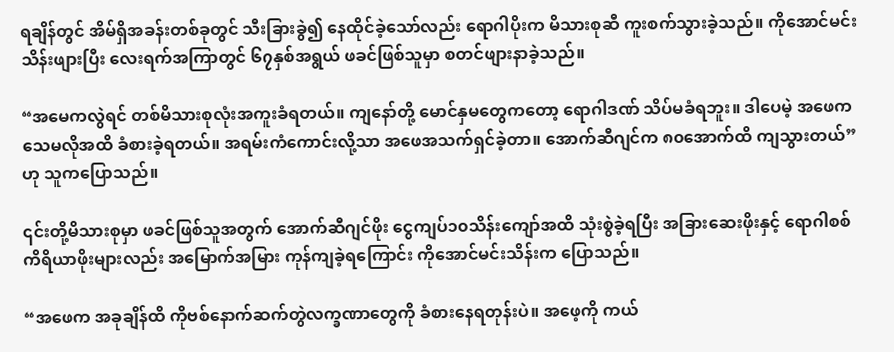ရချိန်တွင် အိမ်ရှိအခန်းတစ်ခုတွင် သီးခြားခွဲ၍ နေထိုင်ခဲ့သော်လည်း ရောဂါပိုးက မိသားစုဆီ ကူးစက်သွားခဲ့သည်။ ကိုအောင်မင်းသိန်းဖျားပြီး လေးရက်အကြာတွင် ၆၇နှစ်အရွယ် ဖခင်ဖြစ်သူမှာ စတင်ဖျားနာခဲ့သည်။

“အမေကလွဲရင် တစ်မိသားစုလုံးအကူးခံရတယ်။ ကျနော်တို့ မောင်နှမတွေကတော့ ရောဂါဒဏ် သိပ်မခံရဘူး။ ဒါပေမဲ့ အဖေက သေမလိုအထိ ခံစားခဲ့ရတယ်။ အရမ်းကံကောင်းလို့သာ အဖေအသက်ရှင်ခဲ့တာ။ အောက်ဆီဂျင်က ၈၀အောက်ထိ ကျသွားတယ်”ဟု သူကပြောသည်။

၎င်းတို့မိသားစုမှာ ဖခင်ဖြစ်သူအတွက် အောက်ဆီဂျင်ဖိုး ငွေကျပ်၁၀သိန်းကျော်အထိ သုံးစွဲခဲ့ရပြီး အခြားဆေးဖိုးနှင့် ရောဂါစစ်ကိရိယာဖိုးများလည်း အမြောက်အမြား ကုန်ကျခဲ့ရကြောင်း ကိုအောင်မင်းသိန်းက ပြောသည်။

“အဖေက အခုချိန်ထိ ကိုဗစ်နောက်ဆက်တွဲလက္ခဏာတွေကို ခံစားနေရတုန်းပဲ။ အဖေ့ကို ကယ်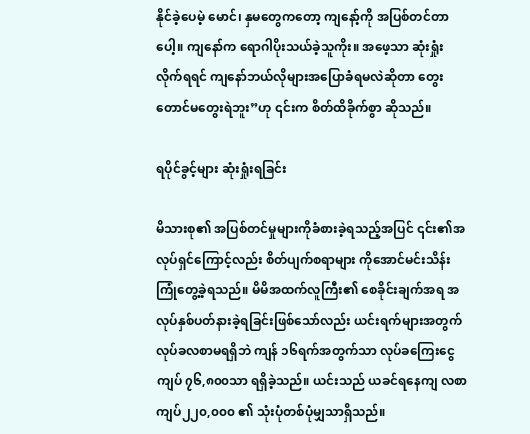နိုင်ခဲ့ပေမဲ့ မောင်၊ နှမတွေကတော့ ကျနော့်ကို အပြစ်တင်တာပေါ့။ ကျနော်က ရောဂါပိုးသယ်ခဲ့သူကိုး။ အဖေ့သာ ဆုံးရှုံးလိုက်ရရင် ကျနော်ဘယ်လိုများအပြောခံရမလဲဆိုတာ တွေးတောင်မတွေးရဲဘူး”ဟု ၎င်းက စိတ်ထိခိုက်စွာ ဆိုသည်။

ရပိုင်ခွင့်များ ဆုံးရှုံးရခြင်း

မိသားစု၏ အပြစ်တင်မှုများကိုခံစားခဲ့ရသည့်အပြင် ၎င်း၏အလုပ်ရှင်ကြောင့်လည်း စိတ်ပျက်စရာများ ကိုအောင်မင်းသိန်း ကြုံတွေ့ခဲ့ရသည်။ မိမိအထက်လူကြီး၏ စေခိုင်းချက်အရ အလုပ်နှစ်ပတ်နားခဲ့ရခြင်းဖြစ်သော်လည်း ယင်းရက်များအတွက် လုပ်ခလစာမရရှိဘဲ ကျန် ၁၆ရက်အတွက်သာ လုပ်ခကြေးငွေ ကျပ် ၇၆,၈၀၀သာ ရရှိခဲ့သည်။ ယင်းသည် ယခင်ရနေကျ လစာ ကျပ်၂၂၀,၀၀၀ ၏ သုံးပုံတစ်ပုံမျှသာရှိသည်။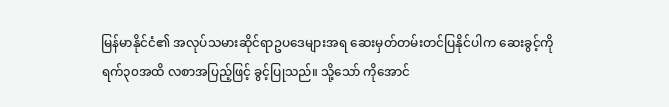မြန်မာနိုင်ငံ၏ အလုပ်သမားဆိုင်ရာဥပဒေများအရ ဆေးမှတ်တမ်းတင်ပြနိုင်ပါက ဆေးခွင့်ကို ရက်၃၀အထိ လစာအပြည့်ဖြင့် ခွင့်ပြုသည်။ သို့သော် ကိုအောင်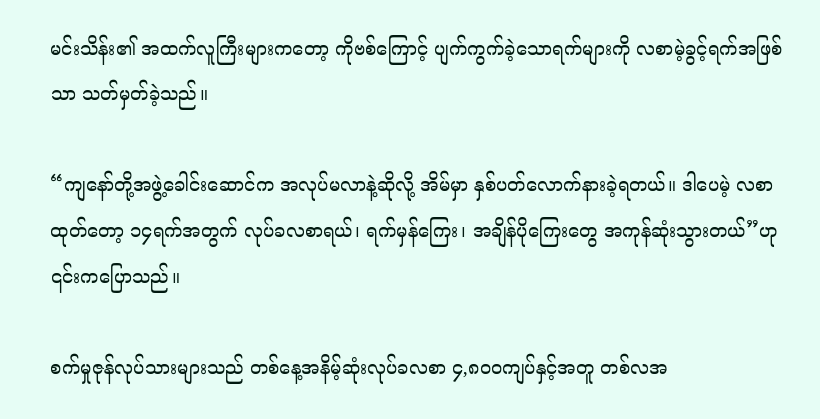မင်းသိန်း၏ အထက်လူကြီးများကတော့ ကိုဗစ်ကြောင့် ပျက်ကွက်ခဲ့သောရက်များကို လစာမဲ့ခွင့်ရက်အဖြစ်သာ သတ်မှတ်ခဲ့သည်။

“ကျနော်တို့အဖွဲ့ခေါင်းဆောင်က အလုပ်မလာနဲ့ဆိုလို့ အိမ်မှာ နှစ်ပတ်လောက်နားခဲ့ရတယ်။ ဒါပေမဲ့ လစာထုတ်တော့ ၁၄ရက်အတွက် လုပ်ခလစာရယ်၊ ရက်မှန်ကြေး၊ အချိန်ပိုကြေးတွေ အကုန်ဆုံးသွားတယ်”ဟု ၎င်းကပြောသည်။

စက်မှုဇုန်လုပ်သားများသည် တစ်နေ့အနိမ့်ဆုံးလုပ်ခလစာ ၄,၈၀၀ကျပ်နှင့်အတူ တစ်လအ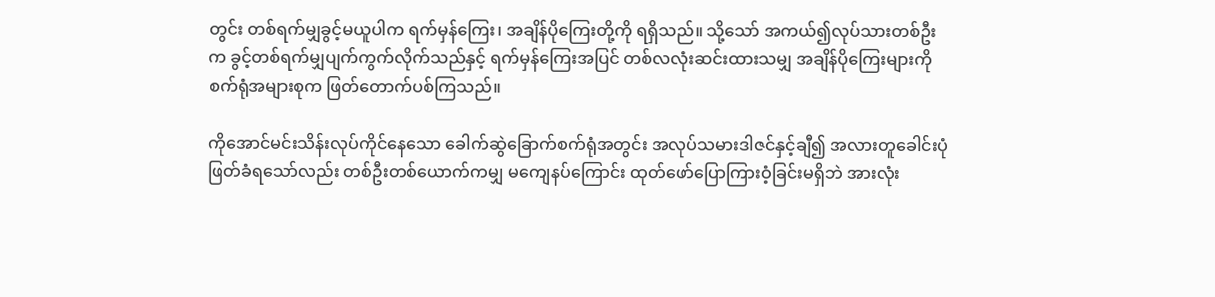တွင်း တစ်ရက်မျှခွင့်မယူပါက ရက်မှန်ကြေး၊ အချိန်ပိုကြေးတို့ကို ရရှိသည်။ သို့သော် အကယ်၍လုပ်သားတစ်ဦးက ခွင့်တစ်ရက်မျှပျက်ကွက်လိုက်သည်နှင့် ရက်မှန်ကြေးအပြင် တစ်လလုံးဆင်းထားသမျှ အချိန်ပိုကြေးများကို စက်ရုံအများစုက ဖြတ်တောက်ပစ်ကြသည်။

ကိုအောင်မင်းသိန်းလုပ်ကိုင်နေသော ခေါက်ဆွဲခြောက်စက်ရုံအတွင်း အလုပ်သမားဒါဇင်နှင့်ချီ၍ အလားတူခေါင်းပုံဖြတ်ခံရသော်လည်း တစ်ဦးတစ်ယောက်ကမျှ မကျေနပ်ကြောင်း ထုတ်ဖော်ပြောကြားဝံ့ခြင်းမရှိဘဲ အားလုံး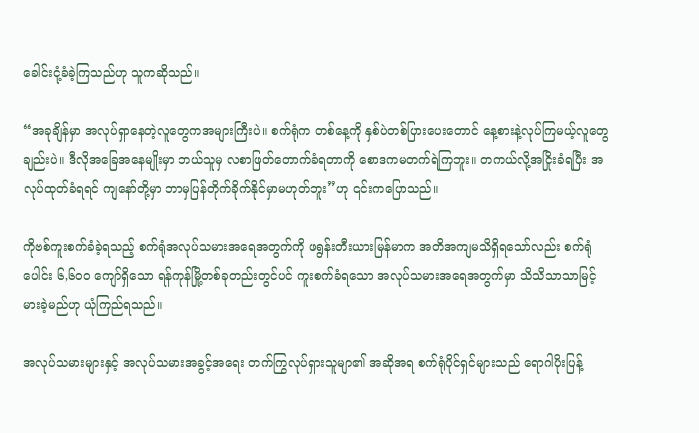ခေါင်းငုံ့ခံခဲ့ကြသည်ဟု သူကဆိုသည်။

“အခုချိန်မှာ အလုပ်ရှာနေတဲ့လူတွေကအများကြီးပဲ။ စက်ရုံက တစ်နေ့ကို နှစ်ပဲတစ်ပြားပေးတောင် နေ့စားနဲ့လုပ်ကြမယ့်လူတွေချည်းပဲ။ ဒီလိုအခြေအနေမျိုးမှာ ဘယ်သူမှ လစာဖြတ်တောက်ခံရတာကို စောဒကမတက်ရဲကြဘူး။ တကယ်လို့အငြိုးခံရပြီး အလုပ်ထုတ်ခံရရင် ကျနော်တို့မှာ ဘာမှပြန်တိုက်ခိုက်နိုင်မှာမဟုတ်ဘူး”ဟု ၎င်းကပြောသည်။

ကိုဗစ်ကူးစက်ခံခဲ့ရသည့် စက်ရုံအလုပ်သမားအရေအတွက်ကို ဖရွန်းတီးယားမြန်မာက အတိအကျမသိရှိရသော်လည်း စက်ရုံပေါင်း ၆,၆၀၀ ကျော်ရှိသော ရန်ကုန်မြို့တစ်ခုတည်းတွင်ပင် ကူးစက်ခံရသော အလုပ်သမားအရေအတွက်မှာ သိသိသာသာမြင့်မားခဲ့မည်ဟု ယုံကြည်ရသည်။

အလုပ်သမားများနှင့် အလုပ်သမားအခွင့်အရေး တက်ကြွလုပ်ရှားသူမျာ၏ အဆိုအရ စက်ရုံပိုင်ရှင်များသည် ရောဂါပိုးပြန့်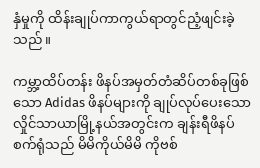နှံမှုကို ထိန်းချုပ်ကာကွယ်ရာတွင်ညံ့ဖျင်းခဲ့သည်။

ကမ္ဘာ့ထိပ်တန်း ဖိနပ်အမှတ်တံဆိပ်တစ်ခုဖြစ်သော Adidas ဖိနပ်များကို ချုပ်လုပ်ပေးသော လှိုင်သာယာမြို့နယ်အတွင်းက ချန်းရီဖိနပ်စက်ရုံသည် မိမိကိုယ်မိမိ ကိုဗစ်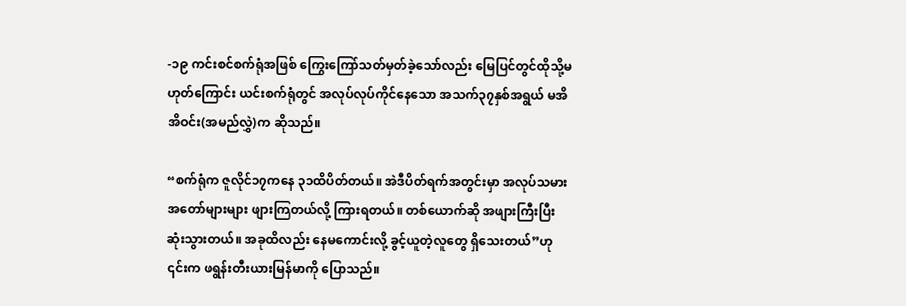-၁၉ ကင်းစင်စက်ရုံအဖြစ် ကြွေးကြော်သတ်မှတ်ခဲ့သော်လည်း မြေပြင်တွင်ထိုသို့မဟုတ်ကြောင်း ယင်းစက်ရုံတွင် အလုပ်လုပ်ကိုင်နေသော အသက်၃၇နှစ်အရွယ် မအိအိဝင်း(အမည်လွှဲ)က ဆိုသည်။

“စက်ရုံက ဇူလိုင်၁၇ကနေ ၃၁ထိပိတ်တယ်။ အဲဒီပိတ်ရက်အတွင်းမှာ အလုပ်သမားအတော်များများ ဖျားကြတယ်လို့ ကြားရတယ်။ တစ်ယောက်ဆို အဖျားကြီးပြီး ဆုံးသွားတယ်။ အခုထိလည်း နေမကောင်းလို့ ခွင့်ယူတဲ့လူတွေ ရှိသေးတယ်”ဟု ၎င်းက ဖရွန်းတီးယားမြန်မာကို ပြောသည်။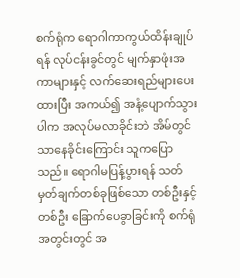စက်ရုံက ရောဂါကာကွယ်ထိန်းချုပ်ရန် လုပ်ငန်းခွင်တွင် မျက်နှာဖုံးအကာများနှင့် လက်ဆေးရည်များပေးထားပြီး အကယ်၍ အနံ့ပျောက်သွားပါက အလုပ်မလာခိုင်းဘဲ အိမ်တွင်သာနေခိုင်းကြောင်း သူကပြောသည်။ ရောဂါမပြန့်ပွားရန် သတ်မှတ်ချက်တစ်ခုဖြစ်သော တစ်ဦးနှင့်တစ်ဦး ခြောက်ပေခွာခြင်းကို စက်ရုံအတွင်းတွင် အ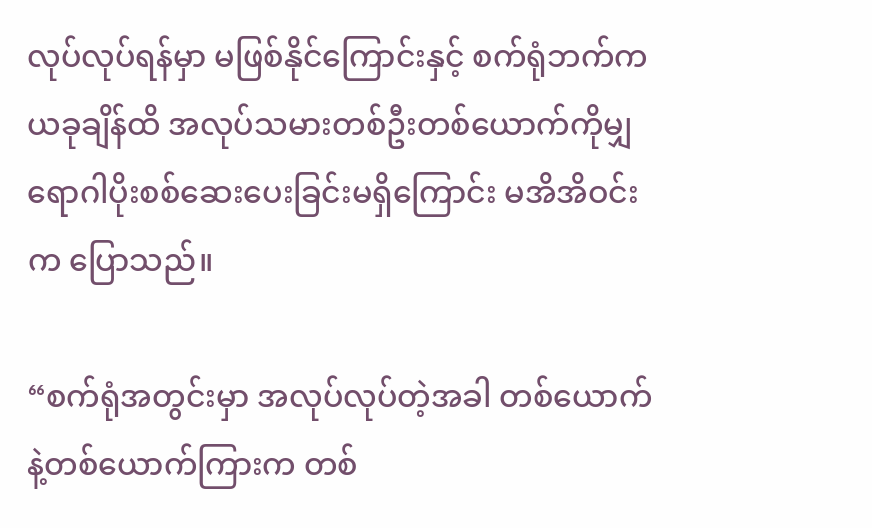လုပ်လုပ်ရန်မှာ မဖြစ်နိုင်ကြောင်းနှင့် စက်ရုံဘက်က ယခုချိန်ထိ အလုပ်သမားတစ်ဦးတစ်ယောက်ကိုမျှ ရောဂါပိုးစစ်ဆေးပေးခြင်းမရှိကြောင်း မအိအိဝင်းက ပြောသည်။

“စက်ရုံအတွင်းမှာ အလုပ်လုပ်တဲ့အခါ တစ်ယောက်နဲ့တစ်ယောက်ကြားက တစ်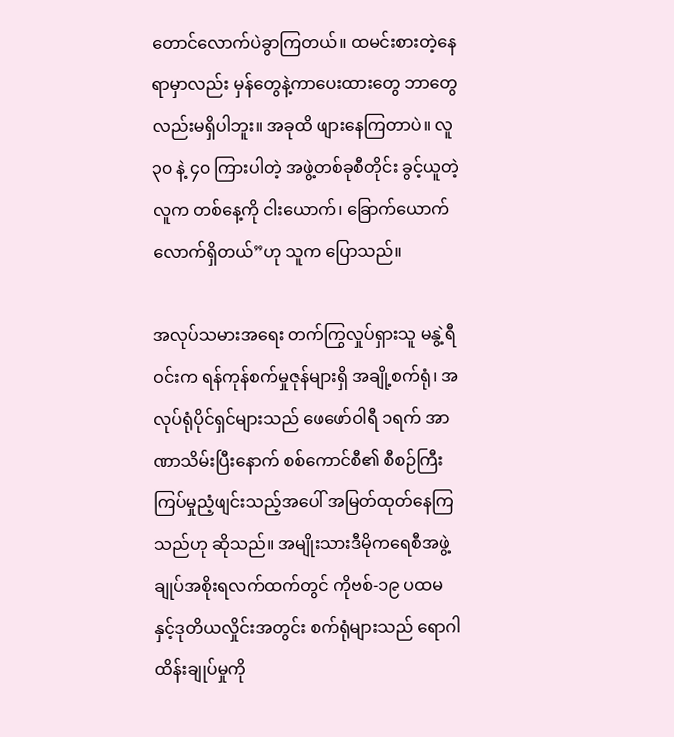တောင်လောက်ပဲခွာကြတယ်။ ထမင်းစားတဲ့နေရာမှာလည်း မှန်တွေနဲ့ကာပေးထားတွေ ဘာတွေလည်းမရှိပါဘူး။ အခုထိ ဖျားနေကြတာပဲ။ လူ ၃၀ နဲ့ ၄၀ ကြားပါတဲ့ အဖွဲ့တစ်ခုစီတိုင်း ခွင့်ယူတဲ့လူက တစ်နေ့ကို ငါးယောက်၊ ခြောက်ယောက်လောက်ရှိတယ်”ဟု သူက ပြောသည်။

အလုပ်သမားအရေး တက်ကြွလှုပ်ရှားသူ မနွဲ့ရီဝင်းက ရန်ကုန်စက်မှုဇုန်များရှိ အချို့စက်ရုံ၊ အလုပ်ရုံပိုင်ရှင်များသည် ဖေဖော်ဝါရီ ၁ရက် အာဏာသိမ်းပြီးနောက် စစ်ကောင်စီ၏ စီစဉ်ကြီးကြပ်မှုညံ့ဖျင်းသည့်အပေါ် အမြတ်ထုတ်နေကြသည်ဟု ဆိုသည်။ အမျိုးသားဒီမိုကရေစီအဖွဲ့ချုပ်အစိုးရလက်ထက်တွင် ကိုဗစ်-၁၉ ပထမနှင့်ဒုတိယလှိုင်းအတွင်း စက်ရုံများသည် ရောဂါထိန်းချုပ်မှုကို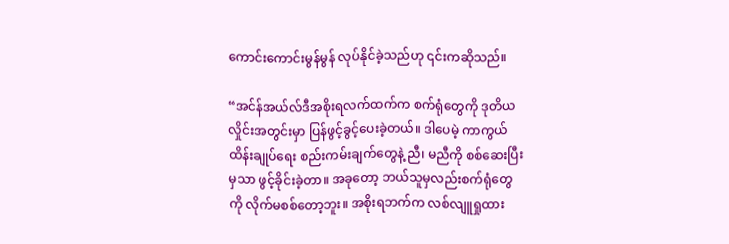ကောင်းကောင်းမွန်မွန် လုပ်နိုင်ခဲ့သည်ဟု ၎င်းကဆိုသည်။

“အင်န်အယ်လ်ဒီအစိုးရလက်ထက်က စက်ရုံတွေကို ဒုတိယလှိုင်းအတွင်းမှာ ပြန်ဖွင့်ခွင့်ပေးခဲ့တယ်။ ဒါပေမဲ့ ကာကွယ်ထိန်းချုပ်ရေး စည်းကမ်းချက်တွေနဲ့ ညီ၊ မညီကို စစ်ဆေးပြီးမှသာ ဖွင့်ခိုင်းခဲ့တာ။ အခုတော့ ဘယ်သူမှလည်းစက်ရုံတွေကို လိုက်မစစ်တော့ဘူး။ အစိုးရဘက်က လစ်လျူရှုထား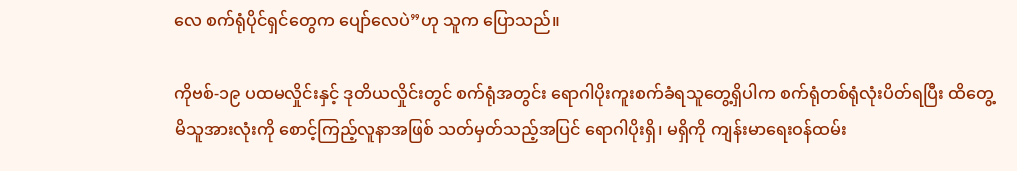လေ စက်ရုံပိုင်ရှင်တွေက ပျော်လေပဲ”ဟု သူက ပြောသည်။

ကိုဗစ်-၁၉ ပထမလှိုင်းနှင့် ဒုတိယလှိုင်းတွင် စက်ရုံအတွင်း ရောဂါပိုးကူးစက်ခံရသူတွေ့ရှိပါက စက်ရုံတစ်ရုံလုံးပိတ်ရပြီး ထိတွေ့မိသူအားလုံးကို စောင့်ကြည့်လူနာအဖြစ် သတ်မှတ်သည့်အပြင် ရောဂါပိုးရှိ၊ မရှိကို ကျန်းမာရေးဝန်ထမ်း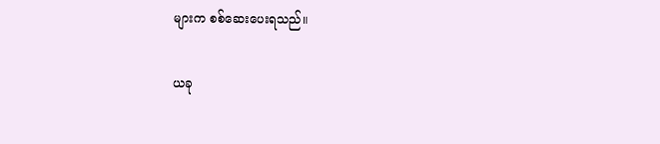များက စစ်ဆေးပေးရသည်။

ယခု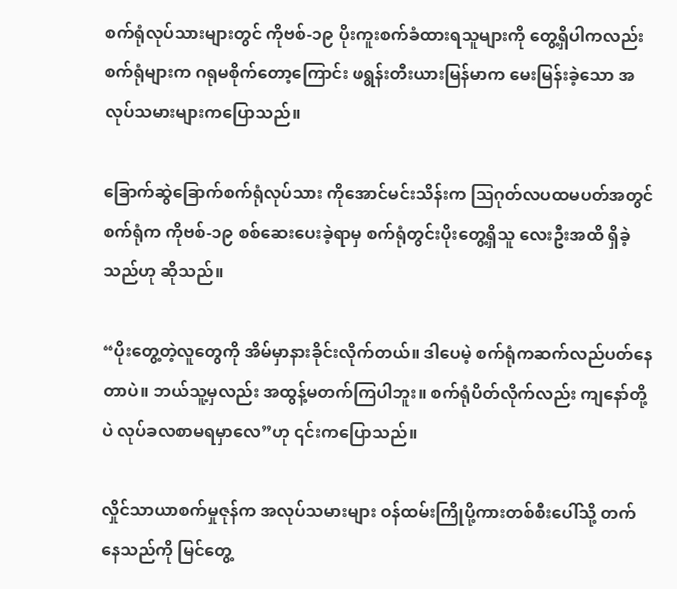စက်ရုံလုပ်သားများတွင် ကိုဗစ်-၁၉ ပိုးကူးစက်ခံထားရသူများကို တွေ့ရှိပါကလည်း စက်ရုံများက ဂရုမစိုက်တော့ကြောင်း ဖရွန်းတီးယားမြန်မာက မေးမြန်းခဲ့သော အလုပ်သမားများကပြောသည်။

ခြောက်ဆွဲခြောက်စက်ရုံလုပ်သား ကိုအောင်မင်းသိန်းက ဩဂုတ်လပထမပတ်အတွင် စက်ရုံက ကိုဗစ်-၁၉ စစ်ဆေးပေးခဲ့ရာမှ စက်ရုံတွင်းပိုးတွေ့ရှိသူ လေးဦးအထိ ရှိခဲ့သည်ဟု ဆိုသည်။

“ပိုးတွေ့တဲ့လူတွေကို အိမ်မှာနားခိုင်းလိုက်တယ်။ ဒါပေမဲ့ စက်ရုံကဆက်လည်ပတ်နေတာပဲ။ ဘယ်သူ့မှလည်း အထွန့်မတက်ကြပါဘူး။ စက်ရုံပိတ်လိုက်လည်း ကျနော်တို့ပဲ လုပ်ခလစာမရမှာလေ”ဟု ၎င်းကပြောသည်။

လှိုင်သာယာစက်မှုဇုန်က အလုပ်သမားများ ဝန်ထမ်းကြိုပို့ကားတစ်စီးပေါ်သို့ တက်နေသည်ကို မြင်တွေ့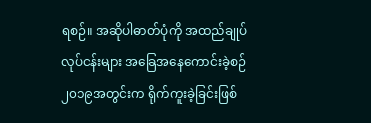ရစဉ်။ အဆိုပါဓာတ်ပုံကို အထည်ချုပ်လုပ်ငန်းများ အခြေအနေကောင်းခဲ့စဉ် ၂၀၁၉အတွင်းက ရိုက်ကူးခဲ့ခြင်းဖြစ်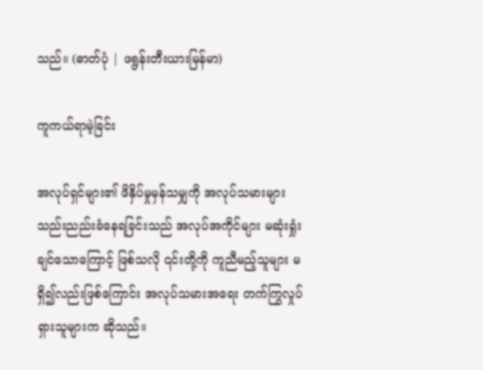သည်။ (ဓာတ်ပုံ | ဖရွန်းတီးယားမြန်မာ)

ကူကယ်ရာမဲ့ခြင်း

အလုပ်ရှင်များ၏ ဖိနှိပ်မှုမှန်သမျှကို အလုပ်သမားများ သည်းညည်းခံနေရခြင်းသည် အလုပ်အကိုင်များ မဆုံးရှုံးချင်သောကြောင့် ဖြစ်သလို ၎င်းတို့ကို ကူညီမည့်သူများ မရှိ၍လည်းဖြစ်ကြောင်း အလုပ်သမားအရေး တက်ကြွလှုပ်ရှားသူများက ဆိုသည်။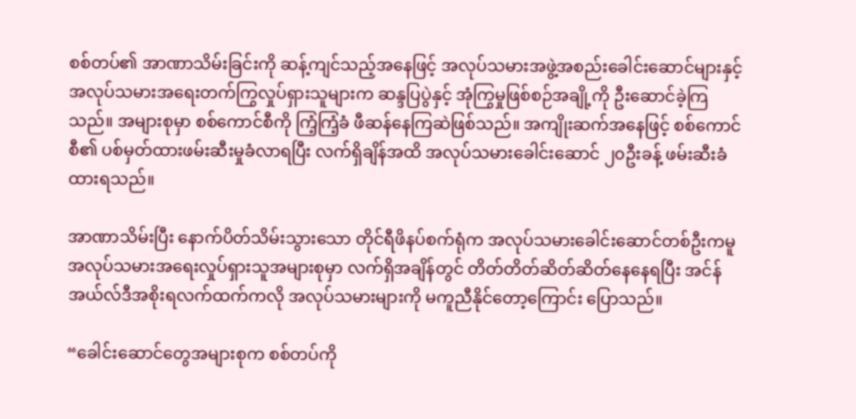စစ်တပ်၏ အာဏာသိမ်းခြင်းကို ဆန့်ကျင်သည့်အနေဖြင့် အလုပ်သမားအဖွဲ့အစည်းခေါင်းဆောင်များနှင့် အလုပ်သမားအရေးတက်ကြွလှုပ်ရှားသူများက ဆန္ဒပြပွဲနှင့် အုံကြွမှုဖြစ်စဉ်အချို့ကို ဦးဆောင်ခဲ့ကြသည်။ အများစုမှာ စစ်ကောင်စီကို ကြံ့ကြံ့ခံ ဖီဆန်နေကြဆဲဖြစ်သည်။ အကျိုးဆက်အနေဖြင့် စစ်ကောင်စီ၏ ပစ်မှတ်ထားဖမ်းဆီးမှုခံလာရပြီး လက်ရှိချိန်အထိ အလုပ်သမားခေါင်းဆောင် ၂၀ဦးခန့် ဖမ်းဆီးခံထားရသည်။

အာဏာသိမ်းပြီး နောက်ပိတ်သိမ်းသွားသော တိုင်ရီဖိနပ်စက်ရုံက အလုပ်သမားခေါင်းဆောင်တစ်ဦးကမူ အလုပ်သမားအရေးလှုပ်ရှားသူအများစုမှာ လက်ရှိအချိန်တွင် တိတ်တိတ်ဆိတ်ဆိတ်နေနေရပြီး အင်န်အယ်လ်ဒီအစိုးရလက်ထက်ကလို အလုပ်သမားများကို မကူညီနိုင်တော့ကြောင်း ပြောသည်။

“ခေါင်းဆောင်တွေအများစုက စစ်တပ်ကို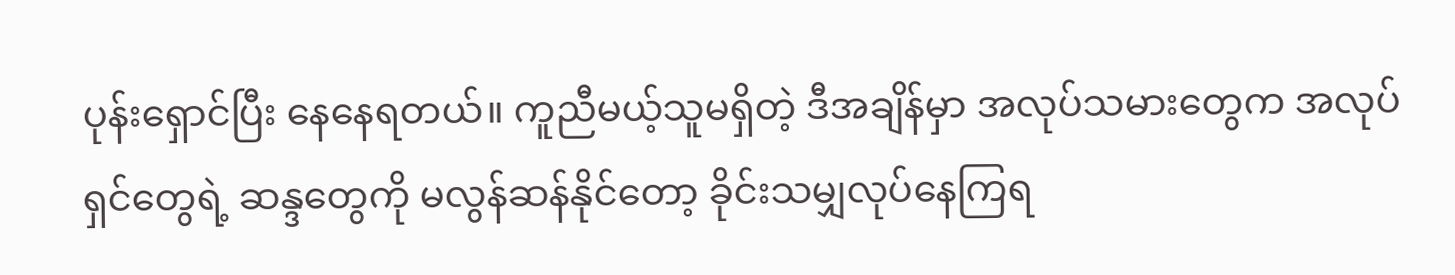ပုန်းရှောင်ပြီး နေနေရတယ်။ ကူညီမယ့်သူမရှိတဲ့ ဒီအချိန်မှာ အလုပ်သမားတွေက အလုပ်ရှင်တွေရဲ့ ဆန္ဒတွေကို မလွန်ဆန်နိုင်တော့ ခိုင်းသမျှလုပ်နေကြရ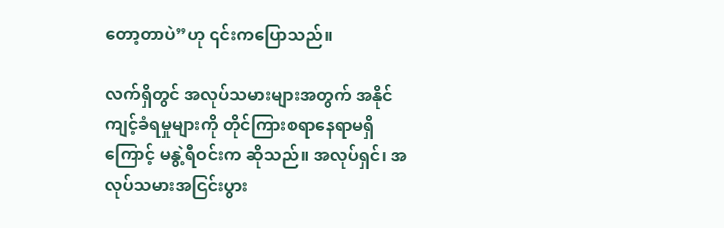တော့တာပဲ”ဟု ၎င်းကပြောသည်။

လက်ရှိတွင် အလုပ်သမားများအတွက် အနိုင်ကျင့်ခံရမှုများကို တိုင်ကြားစရာနေရာမရှိကြောင့် မနွဲ့ရီဝင်းက ဆိုသည်။ အလုပ်ရှင်၊ အလုပ်သမားအငြင်းပွား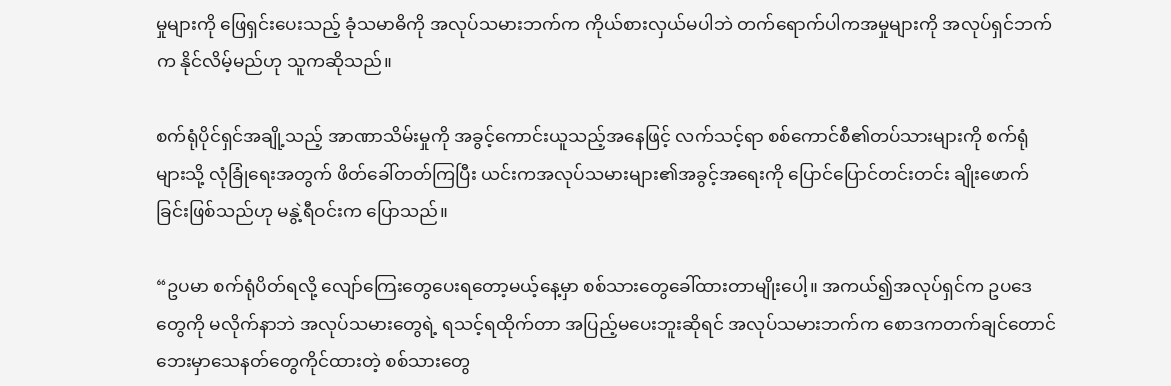မှုများကို ဖြေရှင်းပေးသည့် ခုံသမာဓိကို အလုပ်သမားဘက်က ကိုယ်စားလှယ်မပါဘဲ တက်ရောက်ပါကအမှုများကို အလုပ်ရှင်ဘက်က နိုင်လိမ့်မည်ဟု သူကဆိုသည်။

စက်ရုံပိုင်ရှင်အချို့သည့် အာဏာသိမ်းမှုကို အခွင့်ကောင်းယူသည့်အနေဖြင့် လက်သင့်ရာ စစ်ကောင်စီ၏တပ်သားများကို စက်ရုံများသို့ လုံခြုံရေးအတွက် ဖိတ်ခေါ်တတ်ကြပြီး ယင်းကအလုပ်သမားများ၏အခွင့်အရေးကို ပြောင်ပြောင်တင်းတင်း ချိုးဖောက်ခြင်းဖြစ်သည်ဟု မနွဲ့ရီဝင်းက ပြောသည်။

“ဥပမာ စက်ရုံပိတ်ရလို့ လျော်ကြေးတွေပေးရတော့မယ့်နေ့မှာ စစ်သားတွေခေါ်ထားတာမျိုးပေါ့။ အကယ်၍အလုပ်ရှင်က ဥပဒေတွေကို မလိုက်နာဘဲ အလုပ်သမားတွေရဲ့ ရသင့်ရထိုက်တာ အပြည့်မပေးဘူးဆိုရင် အလုပ်သမားဘက်က စောဒကတက်ချင်တောင် ဘေးမှာသေနတ်တွေကိုင်ထားတဲ့ စစ်သားတွေ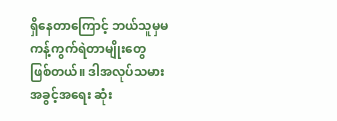ရှိနေတာကြောင့် ဘယ်သူမှမကန့်ကွက်ရဲတာမျိုးတွေ ဖြစ်တယ်။ ဒါအလုပ်သမားအခွင့်အရေး ဆုံး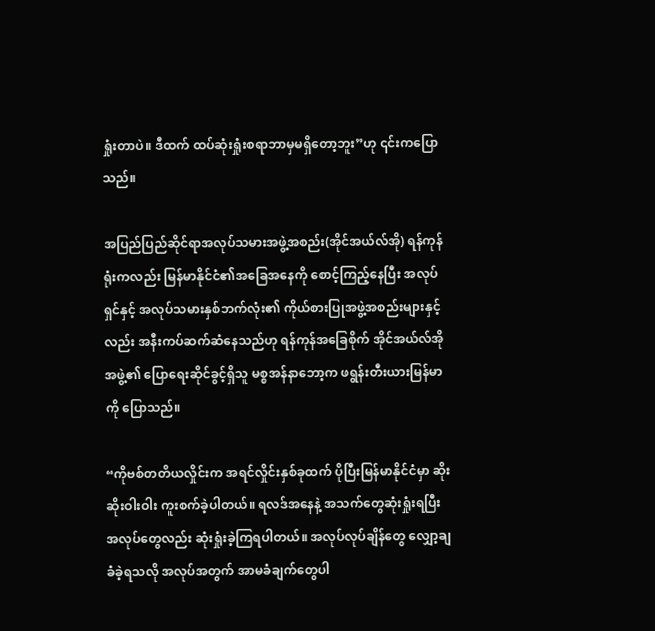ရှုံးတာပဲ။ ဒီထက် ထပ်ဆုံးရှုံးစရာဘာမှမရှိတော့ဘူး”ဟု ၎င်းကပြောသည်။

အပြည်ပြည်ဆိုင်ရာအလုပ်သမားအဖွဲ့အစည်း(အိုင်အယ်လ်အို) ရန်ကုန်ရုံးကလည်း မြန်မာနိုင်ငံ၏အခြေအနေကို စောင့်ကြည့်နေပြီး အလုပ်ရှင်နှင့် အလုပ်သမားနှစ်ဘက်လုံး၏ ကိုယ်စားပြုအဖွဲ့အစည်းများနှင့်လည်း အနီးကပ်ဆက်ဆံနေသည်ဟု ရန်ကုန်အခြေစိုက် အိုင်အယ်လ်အိုအဖွဲ့၏ ပြောရေးဆိုင်ခွင့်ရှိသူ မစ္စအန်နာဘော့က ဖရွန်းတီးယားမြန်မာကို ပြောသည်။

“ကိုဗစ်တတိယလှိုင်းက အရင်လှိုင်းနှစ်ခုထက် ပိုပြီးမြန်မာနိုင်ငံမှာ ဆိုးဆိုးဝါးဝါး ကူးစက်ခဲ့ပါတယ်။ ရလဒ်အနေနဲ့ အသက်တွေဆုံးရှုံးရပြီး အလုပ်တွေလည်း ဆုံးရှုံးခဲ့ကြရပါတယ်။ အလုပ်လုပ်ချိန်တွေ လျှော့ချခံခဲ့ရသလို အလုပ်အတွက် အာမခံချက်တွေပါ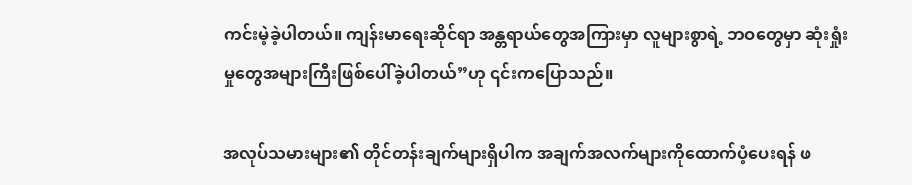ကင်းမဲ့ခဲ့ပါတယ်။ ကျန်းမာရေးဆိုင်ရာ အန္တရာယ်တွေအကြားမှာ လူများစွာရဲ့ ဘဝတွေမှာ ဆုံးရှုံးမှုတွေအများကြီးဖြစ်ပေါ်ခဲ့ပါတယ်”ဟု ၎င်းကပြောသည်။

အလုပ်သမားများ၏ တိုင်တန်းချက်များရှိပါက အချက်အလက်များကိုထောက်ပံ့ပေးရန် ဖ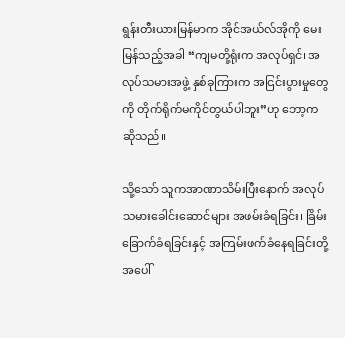ရွန်းတီးယားမြန်မာက အိုင်အယ်လ်အိုကို မေးမြန်သည့်အခါ “ကျမတို့ရုံးက အလုပ်ရှင်၊ အလုပ်သမားအဖွဲ့ နှစ်ခုကြားက အငြင်းပွားမှုတွေကို တိုက်ရိုက်မကိုင်တွယ်ပါဘူး”ဟု ဘော့က ဆိုသည်။

သို့သော် သူကအာဏာသိမ်းပြီးနောက် အလုပ်သမားခေါင်းဆောင်များ အဖမ်းခံရခြင်း၊ ခြိမ်းခြောက်ခံရခြင်းနှင့် အကြမ်းဖက်ခံနေရခြင်းတို့အပေါ်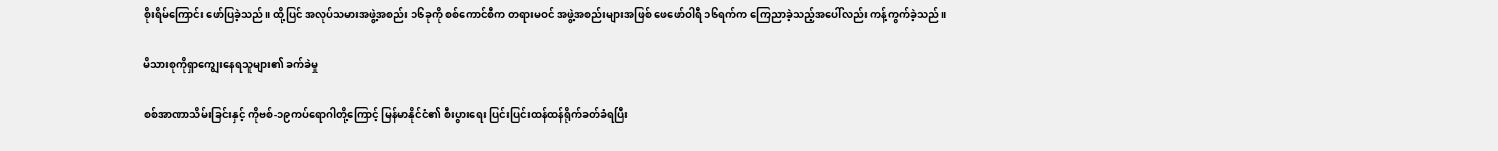စိုးရိမ်ကြောင်း ဖော်ပြခဲ့သည်။ ထို့ပြင် အလုပ်သမားအဖွဲ့အစည်း ၁၆ခုကို စစ်ကောင်စီက တရားမဝင် အဖွဲ့အစည်းများအဖြစ် ဖေဖော်ဝါရီ ၁၆ရက်က ကြေညာခဲ့သည့်အပေါ်လည်း ကန့်ကွက်ခဲ့သည်။

မိသားစုကိုရှာကျွေးနေရသူများ၏ ခက်ခဲမှု

စစ်အာဏာသိမ်းခြင်းနှင့် ကိုဗစ်-၁၉ကပ်ရောဂါတို့ကြောင့် မြန်မာနိုင်ငံ၏ စီးပွားရေး ပြင်းပြင်းထန်ထန်ရိုက်ခတ်ခံရပြီး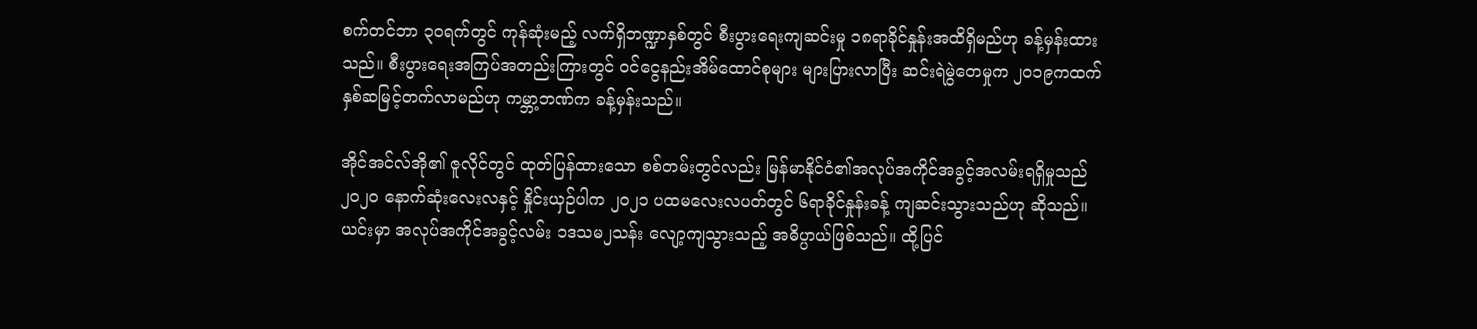စက်တင်ဘာ ၃၀ရက်တွင် ကုန်ဆုံးမည့် လက်ရှိဘဏ္ဍာနှစ်တွင် စီးပွားရေးကျဆင်းမှု ၁၈ရာခိုင်နှုန်းအထိရှိမည်ဟု ခန့်မှန်းထားသည်။ စီးပွားရေးအကြပ်အတည်းကြားတွင် ဝင်ငွေနည်းအိမ်ထောင်စုများ များပြားလာပြီး ဆင်းရဲမွဲတေမှုက ၂၀၁၉ကထက် နှစ်ဆမြင့်တက်လာမည်ဟု ကမ္ဘာ့ဘဏ်က ခန့်မှန်းသည်။

အိုင်အင်လ်အို၏ ဇူလိုင်တွင် ထုတ်ပြန်ထားသော စစ်တမ်းတွင်လည်း မြန်မာနိုင်ငံ၏အလုပ်အကိုင်အခွင့်အလမ်းရရှိမှုသည် ၂၀၂၀ နောက်ဆုံးလေးလနှင့် နှိုင်းယှဉ်ပါက ၂၀၂၁ ပထမလေးလပတ်တွင် ၆ရာခိုင်နှုန်းခန့် ကျဆင်းသွားသည်ဟု ဆိုသည်။ ယင်းမှာ အလုပ်အကိုင်အခွင့်လမ်း ၁ဒသမ၂သန်း လျော့ကျသွားသည့် အဓိပ္ပာယ်ဖြစ်သည်။ ထို့ပြင်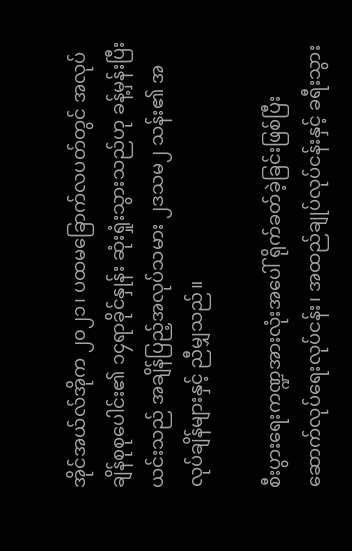အိုင်အယ်လ်အိုက ၂၀၂၁၊ ပထမခြောက်လပတ်တွင် အလုပ်ချိန်စုစုပေါင်း၏ ၁၄ရာခိုင်နှုန်း ဆုံးရှုံးသွားသည်ဟု ခန့်မှန်းပြီး ယင်းသည် အချိန်ပြည့်အလုပ်သမား ၂ဒသမ၂ သန်း၏ အလုပ်ချိန်များနှင့် ညီမျှသည်။

စီးပွားရေးကဏ္ဍအားလုံးအပေါ် ရိုက်ခတ်ခဲ့ခြင်းဖြစ်ပြီး ဆောက်လုပ်ရေးလုပ်ငန်း၊ အထည်ချုပ်လုပ်ငန်းနှင့် ခရီးသွား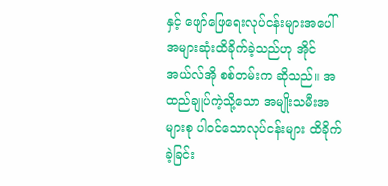နှင့် ဖျော်ဖြေရေးလုပ်ငန်းများအပေါ် အများဆုံးထိခိုက်ခဲ့သည်ဟု အိုင်အယ်လ်အို စစ်တမ်းက ဆိုသည်။ အထည်ချုပ်ကဲ့သို့သော အမျိုးသမီးအများစု ပါဝင်သောလုပ်ငန်းများ ထိခိုက်ခဲ့ခြင်း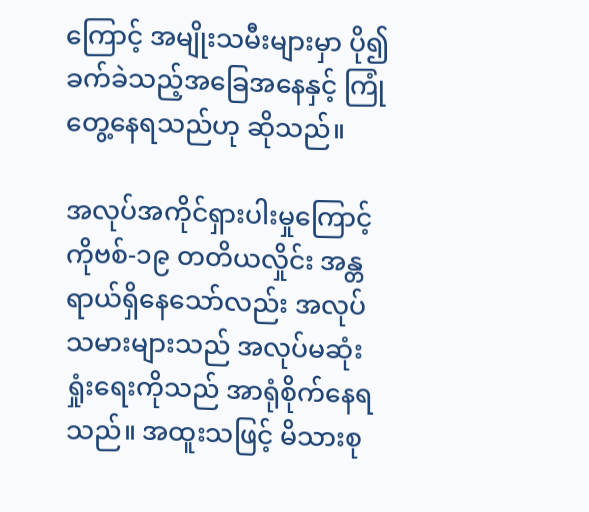ကြောင့် အမျိုးသမီးများမှာ ပို၍ခက်ခဲသည့်အခြေအနေနှင့် ကြုံတွေ့နေရသည်ဟု ဆိုသည်။

အလုပ်အကိုင်ရှားပါးမှုကြောင့် ကိုဗစ်-၁၉ တတိယလှိုင်း အန္တရာယ်ရှိနေသော်လည်း အလုပ်သမားများသည် အလုပ်မဆုံးရှုံးရေးကိုသည် အာရုံစိုက်နေရသည်။ အထူးသဖြင့် မိသားစု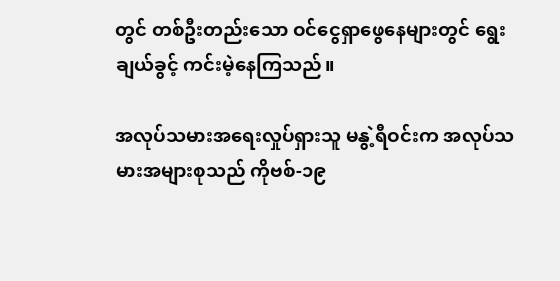တွင် တစ်ဦးတည်းသော ဝင်ငွေရှာဖွေနေများတွင် ရွေးချယ်ခွင့် ကင်းမဲ့နေကြသည်။

အလုပ်သမားအရေးလှုပ်ရှားသူ မနွဲ့ရီဝင်းက အလုပ်သမားအများစုသည် ကိုဗစ်-၁၉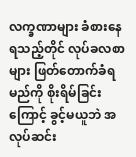လက္ခဏာများ ခံစားနေရသည့်တိုင် လုပ်ခလစာများ ဖြတ်တောက်ခံရမည်ကို စိုးရိမ်ခြင်းကြောင့် ခွင့်မယူဘဲ အလုပ်ဆင်း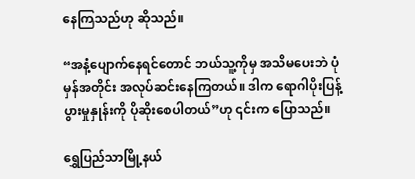နေကြသည်ဟု ဆိုသည်။

“အနံ့ပျောက်နေရင်တောင် ဘယ်သူ့ကိုမှ အသိမပေးဘဲ ပုံမှန်အတိုင်း အလုပ်ဆင်းနေကြတယ်။ ဒါက ရောဂါပိုးပြန့်ပွားမှုနှုန်းကို ပိုဆိုးစေပါတယ်”ဟု ၎င်းက ပြောသည်။

ရွှေပြည်သာမြို့နယ်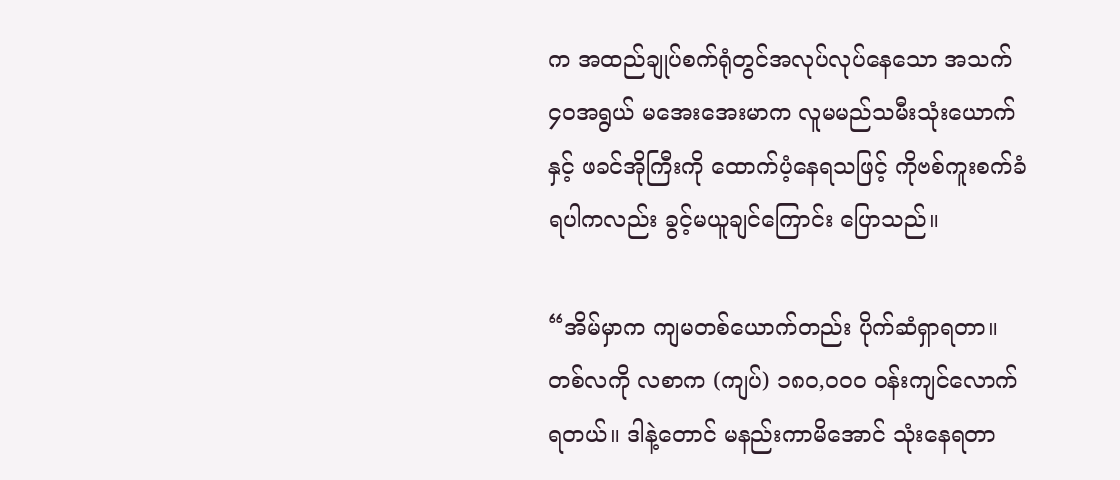က အထည်ချုပ်စက်ရုံတွင်အလုပ်လုပ်နေသော အသက်၄၀အရွယ် မအေးအေးမာက လူမမည်သမီးသုံးယောက်နှင့် ဖခင်အိုကြီးကို ထောက်ပံ့နေရသဖြင့် ကိုဗစ်ကူးစက်ခံရပါကလည်း ခွင့်မယူချင်ကြောင်း ပြောသည်။

“အိမ်မှာက ကျမတစ်ယောက်တည်း ပိုက်ဆံရှာရတာ။ တစ်လကို လစာက (ကျပ်) ၁၈၀,၀၀၀ ဝန်းကျင်လောက်ရတယ်။ ဒါနဲ့တောင် မနည်းကာမိအောင် သုံးနေရတာ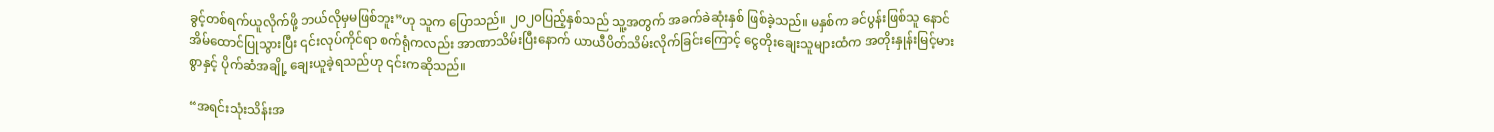ခွင့်တစ်ရက်ယူလိုက်ဖို့ ဘယ်လိုမှမဖြစ်ဘူး”ဟု သူက ပြောသည်။ ၂၀၂၀ပြည့်နှစ်သည် သူ့အတွက် အခက်ခဲဆုံးနှစ် ဖြစ်ခဲ့သည်။ မနှစ်က ခင်ပွန်းဖြစ်သူ နောင်အိမ်ထောင်ပြုသွားပြီး ၎င်းလုပ်ကိုင်ရာ စက်ရုံကလည်း အာဏာသိမ်းပြီးနောက် ယာယီပိတ်သိမ်းလိုက်ခြင်းကြောင့် ငွေတိုးချေးသူများထံက အတိုးနှုန်းမြင့်မားစွာနှင့် ပိုက်ဆံအချို့ ချေးယူခဲ့ရသည်ဟု ၎င်းကဆိုသည်။

“အရင်းသုံးသိန်းအ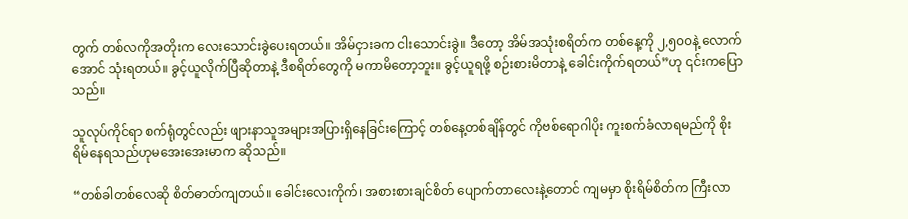တွက် တစ်လကိုအတိုးက လေးသောင်းခွဲပေးရတယ်။ အိမ်ငှားခက ငါးသောင်းခွဲ။ ဒီတော့ အိမ်အသုံးစရိတ်က တစ်နေ့ကို ၂,၅၀၀နဲ့ လောက်အောင် သုံးရတယ်။ ခွင့်ယူလိုက်ပြီဆိုတာနဲ့ ဒီစရိတ်တွေကို မကာမိတော့ဘူး။ ခွင့်ယူရဖို့ စဉ်းစားမိတာနဲ့ ခေါင်းကိုက်ရတယ်”ဟု ၎င်းကပြောသည်။

သူလုပ်ကိုင်ရာ စက်ရုံတွင်လည်း ဖျားနာသူအများအပြားရှိနေခြင်းကြောင့် တစ်နေ့တစ်ချိန်တွင် ကိုဗစ်ရောဂါပိုး ကူးစက်ခံလာရမည်ကို စိုးရိမ်နေရသည်ဟုမအေးအေးမာက ဆိုသည်။

“တစ်ခါတစ်လေဆို စိတ်ဓာတ်ကျတယ်။ ခေါင်းလေးကိုက်၊ အစားစားချင်စိတ် ပျောက်တာလေးနဲ့တောင် ကျမမှာ စိုးရိမ်စိတ်က ကြီးလာ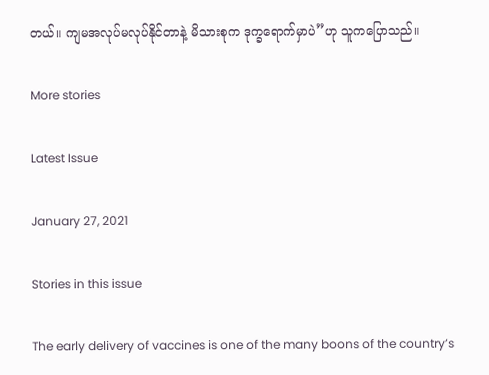တယ်။ ကျမအလုပ်မလုပ်နိုင်တာနဲ့ မိသားစုက ဒုက္ခရောက်မှာပဲ”ဟု သူကပြောသည်။

More stories

Latest Issue

January 27, 2021

Stories in this issue

The early delivery of vaccines is one of the many boons of the country’s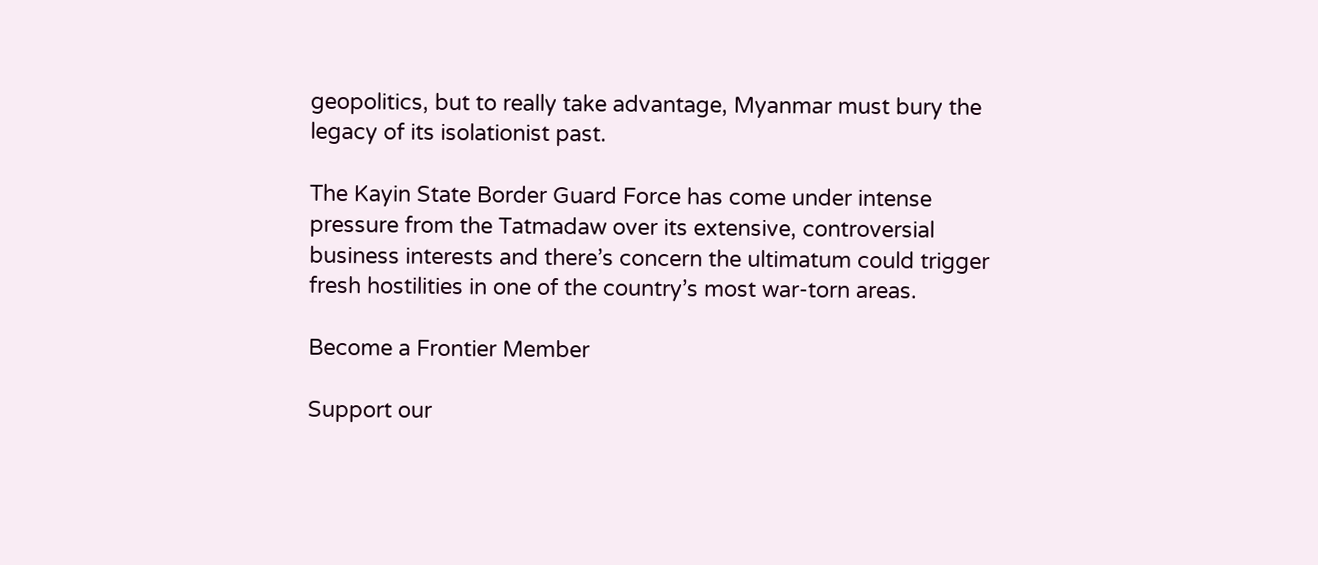geopolitics, but to really take advantage, Myanmar must bury the legacy of its isolationist past.

The Kayin State Border Guard Force has come under intense pressure from the Tatmadaw over its extensive, controversial business interests and there’s concern the ultimatum could trigger fresh hostilities in one of the country’s most war-torn areas.

Become a Frontier Member

Support our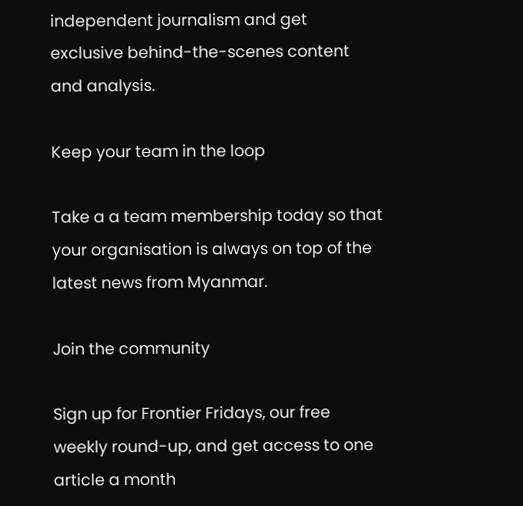independent journalism and get exclusive behind-the-scenes content and analysis.

Keep your team in the loop

Take a a team membership today so that your organisation is always on top of the latest news from Myanmar.

Join the community

Sign up for Frontier Fridays, our free weekly round-up, and get access to one article a month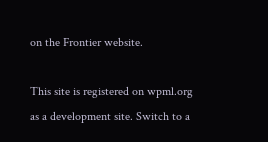on the Frontier website.

This site is registered on wpml.org as a development site. Switch to a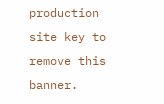production site key to remove this banner.